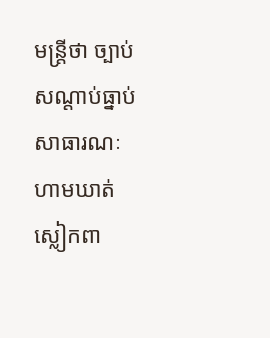មន្រ្តីថា ច្បាប់សណ្តាប់ធ្នាប់សាធារណៈហាមឃាត់ស្លៀកពា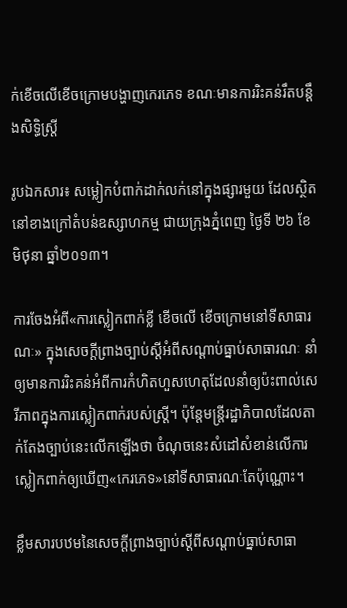ក់ខើចលើខើចក្រោមបង្ហាញកេរភេទ ខណៈមានការរិះគន់រឹតបន្តឹងសិទ្ធិស្រ្តី

រូបឯកសារ៖ សម្លៀកបំពាក់ដាក់លក់នៅក្នុងផ្សារមួយ ដែលស្ថិតនៅខាងក្រៅតំបន់ឧស្សាហកម្ម ជាយក្រុងភ្នំពេញ ថ្ងៃទី ២៦ ខែមិថុនា ឆ្នាំ២០១៣។

ការចែងអំពី«ការស្លៀកពាក់ខ្លី ខើចលើ ខើចក្រោមនៅទីសាធារណៈ» ក្នុងសេចក្តីព្រាងច្បាប់ស្តីអំពីសណ្តាប់ធ្នាប់សាធារណៈ នាំឲ្យមានការរិះគន់អំពីការកំហិតហួសហេតុដែលនាំឲ្យប៉ះពាល់សេរីភាពក្នុងការស្លៀកពាក់របស់ស្រ្តី។ ប៉ុន្តែមន្រ្តីរដ្ឋាភិបាលដែលតាក់តែងច្បាប់នេះលើកឡើងថា ចំណុចនេះសំដៅសំខាន់លើការស្លៀកពាក់ឲ្យឃើញ«កេរភេទ»នៅទីសាធារណៈតែប៉ុណ្ណោះ។

ខ្លឹមសារបឋមនៃសេចក្តីព្រាងច្បាប់ស្តីពីសណ្តាប់ធ្នាប់សាធា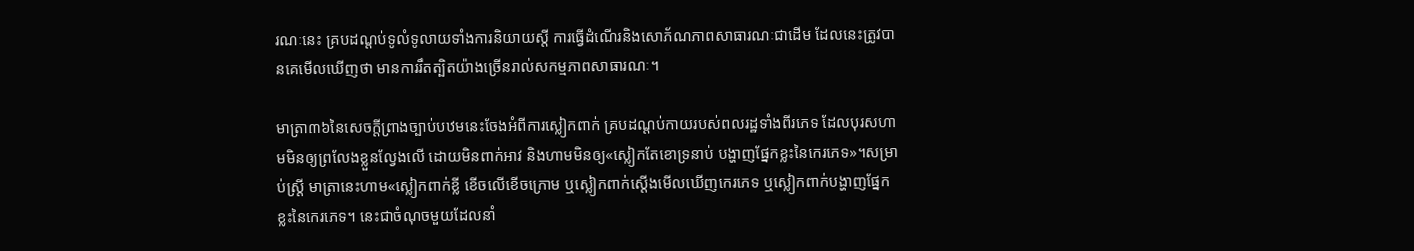រណៈនេះ គ្របដណ្តប់ទូលំទូលាយទាំងការនិយាយស្តី ការធ្វើដំណើរនិងសោភ័ណភាពសាធារណៈជាដើម ដែលនេះត្រូវបានគេមើលឃើញថា មានការរឹតត្បិតយ៉ាងច្រើនរាល់សកម្មភាពសាធារណៈ។

មាត្រា៣៦នៃសេចក្ដីព្រាងច្បាប់បឋមនេះចែងអំពីការស្លៀកពាក់ គ្របដណ្ដប់កាយរបស់ពលរដ្ឋទាំងពីរភេទ ដែលបុរសហាមមិនឲ្យព្រលែងខ្លួនល្វែងលើ ដោយមិនពាក់អាវ និងហាមមិនឲ្យ«ស្លៀកតែខោទ្រនាប់ បង្ហាញផ្នែកខ្លះនៃកេរភេទ»។សម្រាប់ស្ត្រី មាត្រានេះហាម«ស្លៀកពាក់ខ្លី ខើចលើខើចក្រោម ឬស្លៀកពាក់ស្ដើងមើលឃើញកេរភេទ ឬស្លៀកពាក់បង្ហាញផ្នែកខ្លះនៃកេរភេទ។ នេះជាចំណុចមួយដែលនាំ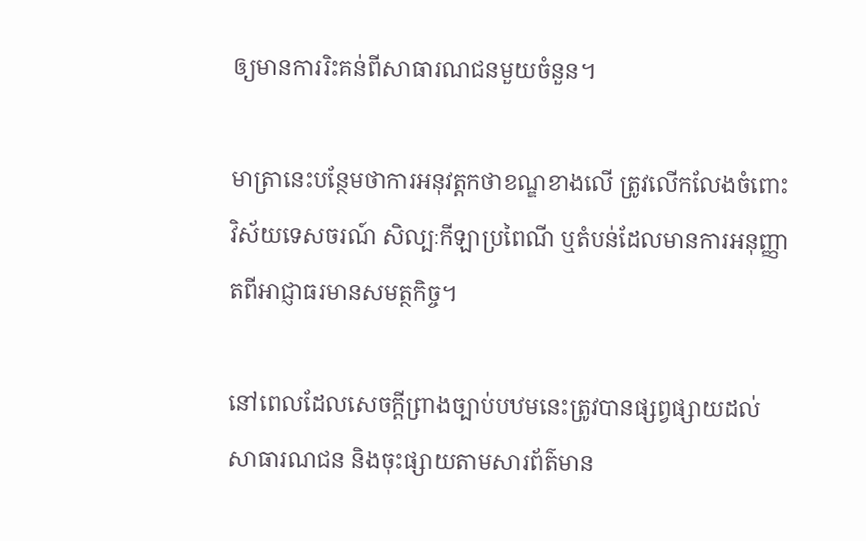ឲ្យមានការរិះគន់ពីសាធារណជនមួយចំនួន។

មាត្រានេះបន្ថែមថាការអនុវត្តកថាខណ្ឌខាងលើ ត្រូវលើកលែងចំពោះវិស័យទេសចរណ៍ សិល្បៈកីឡាប្រពៃណី ឬតំបន់ដែលមានការអនុញ្ញាតពីអាជ្ញាធរមានសមត្ថកិច្ច។

នៅពេលដែលសេចក្តីព្រាងច្បាប់បឋមនេះត្រូវបានផ្សព្វផ្សាយដល់សាធារណជន និងចុះផ្សាយតាមសារព័ត៌មាន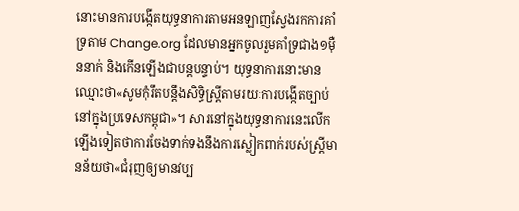នោះមានការបង្កើតយុទ្ធនាការតាមអនឡាញស្វែងរកការគាំទ្រតាម Change.org ដែលមានអ្នកចូលរួមគាំទ្រជាង១ម៉ឺននាក់ និងកើនឡើងជាបន្តបន្ទាប់។ យុទ្ធនាការនោះមានឈ្មោះថា«សូមកុំរឹតបន្តឹងសិទ្ធិស្រ្តីតាមរយៈការបង្កើតច្បាប់នៅក្នុងប្រទេសកម្ពុជា»។ សារនៅក្នុងយុទ្ធនាការនេះលើកឡើងទៀតថាការចែងទាក់ទងនឹងការស្លៀកពាក់របស់ស្រ្តីមានន័យថា«ជំរុញឲ្យមានវប្ប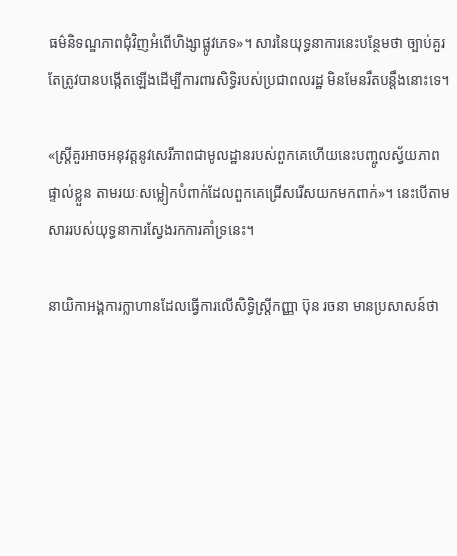ធម៌និទណ្ឌភាពជុំវិញអំពើហិង្សាផ្លូវភេទ»។ សារនៃយុទ្ធនាការនេះបន្ថែមថា ច្បាប់គួរតែត្រូវបានបង្កើតឡើងដើម្បីការពារសិទ្ធិរបស់ប្រជាពលរដ្ឋ មិនមែនរឹតបន្តឹងនោះទេ។

«ស្រ្តីគួរអាចអនុវត្តនូវសេរីភាពជាមូលដ្ឋានរបស់ពួកគេហើយនេះបញ្ចូលស្វ័យភាពផ្ទាល់ខ្លួន តាមរយៈសម្លៀកបំពាក់ដែលពួកគេជ្រើសរើសយកមកពាក់»។ នេះបើតាមសាររបស់យុទ្ធនាការស្វែងរកការគាំទ្រនេះ។

នាយិកាអង្គការក្លាហានដែលធ្វើការលើសិទ្ធិស្រ្តីកញ្ញា ប៊ុន រចនា មានប្រសាសន៍ថា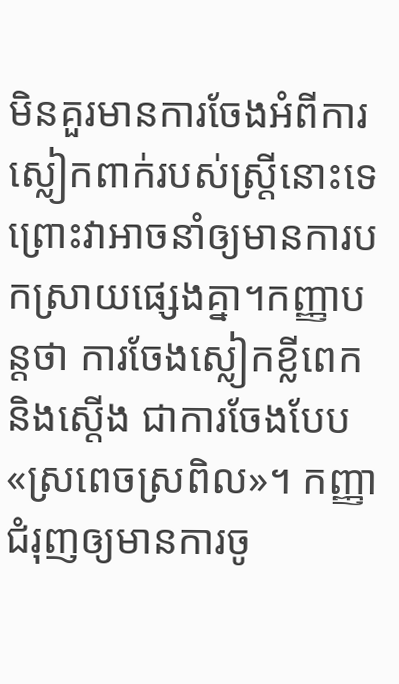មិនគួរមានការចែងអំពីការស្លៀកពាក់របស់ស្រ្តីនោះទេ ព្រោះវាអាចនាំឲ្យមានការបកស្រាយផ្សេងគ្នា។កញ្ញាបន្តថា ការចែងស្លៀកខ្លីពេក និងស្តើង ជាការចែងបែប«ស្រពេចស្រពិល»។ កញ្ញាជំរុញឲ្យមានការចូ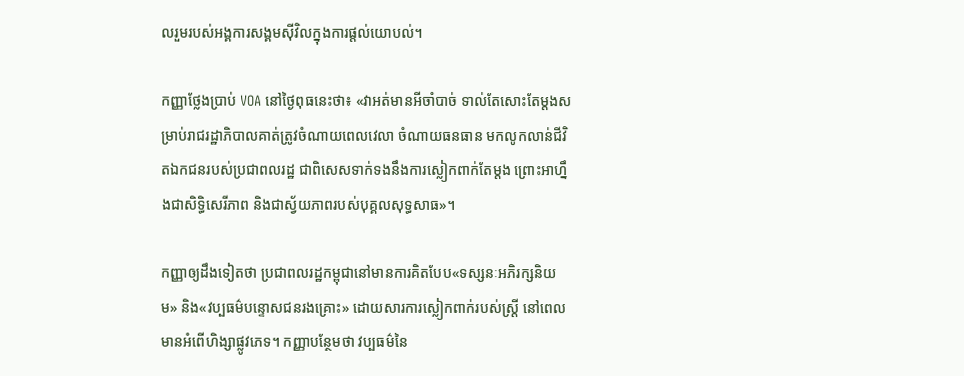លរួមរបស់អង្គការសង្គមស៊ីវិលក្នុងការផ្តល់យោបល់។

កញ្ញាថ្លែងប្រាប់ VOA នៅថ្ងៃពុធនេះថា៖ «វាអត់មានអីចាំបាច់ ទាល់តែសោះតែម្តងសម្រាប់រាជរដ្ឋាភិបាលគាត់ត្រូវចំណាយពេលវេលា ចំណាយធនធាន មកលូកលាន់ជីវិតឯកជនរបស់ប្រជាពលរដ្ឋ ជាពិសេសទាក់ទងនឹងការស្លៀកពាក់តែម្តង ព្រោះអាហ្នឹងជាសិទ្ធិសេរីភាព និងជាស្វ័យភាពរបស់បុគ្គលសុទ្ធសាធ»។

កញ្ញាឲ្យដឹងទៀតថា ប្រជាពលរដ្ឋកម្ពុជានៅមានការគិតបែប«ទស្សនៈអភិរក្សនិយម» និង«វប្បធម៌បន្ទោសជនរងគ្រោះ» ដោយសារការស្លៀកពាក់របស់ស្រ្តី នៅពេលមានអំពើហិង្សាផ្លូវភេទ។ កញ្ញាបន្ថែមថា វប្បធម៌នៃ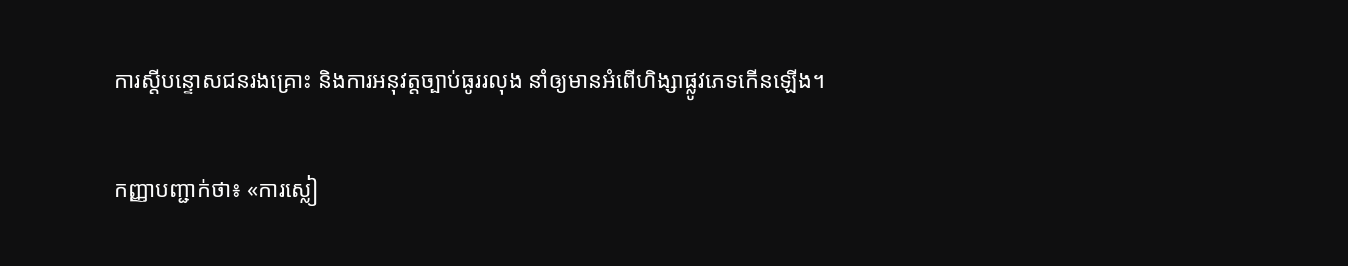ការស្តីបន្ទោសជនរងគ្រោះ និងការអនុវត្តច្បាប់ធូររលុង នាំឲ្យមានអំពើហិង្សាផ្លូវភេទកើនឡើង។

កញ្ញាបញ្ជាក់ថា៖ «ការស្លៀ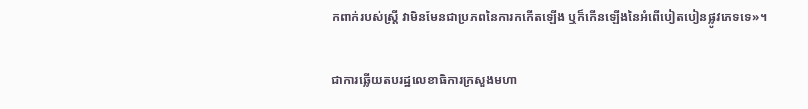កពាក់របស់ស្រ្តី វាមិនមែនជាប្រភពនៃការកកើតឡើង ឬក៏កើនឡើងនៃអំពើបៀតបៀនផ្លូវភេទទេ»។

ជាការឆ្លើយតបរដ្ឋលេខាធិការក្រសួងមហា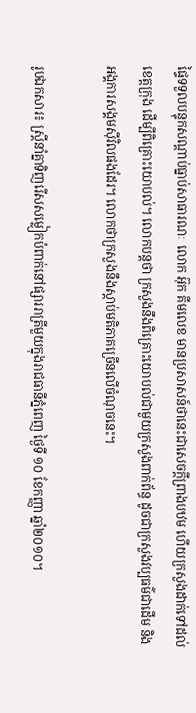ផ្ទៃទទួលបន្ទុកសណ្តាប់ធ្នាប់សាធារណៈ  លោក អ៊ុក គីមលេខ មានប្រសាសន៍ថានេះជាសេចក្តីព្រាងបឋម ហើយក្រសួងដាក់ទៅដល់ខេត្តក្រុង ដើម្បីពិគ្រោះយោបល់។ លោកបន្តថា ក្រសួងនឹងពិគ្រោះយោបល់ជាមួយក្រសួងពាក់ព័ន្ធ ដូចជាក្រសួងវប្បធម៌ជាដើម និងអង្គការសង្គមស៊ីវិលផងដែរ។ លោកថាក្រសួងនឹងស្តាប់មតិភាគច្រើនលើចំណុចនេះ។

រូបឯកសារ៖ ស្ត្រីនាំគ្នាទិញរើសសម្លៀកបំពាក់នៅផ្សាររាត្រីមួយក្នុងរាជធានីភ្នំពេញ ថ្ងៃទី ១០ ខែកញ្ញា ឆ្នាំ២០១០។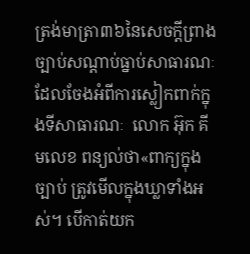ត្រង់មាត្រា៣៦នៃសេចក្តីព្រាងច្បាប់សណ្តាប់ធ្នាប់សាធារណៈដែលចែងអំពីការស្លៀកពាក់ក្នុងទីសាធារណៈ  លោក អ៊ុក គីមលេខ ពន្យល់ថា«ពាក្យក្នុងច្បាប់ ត្រូវមើលក្នុងឃ្លាទាំងអស់។ បើកាត់យក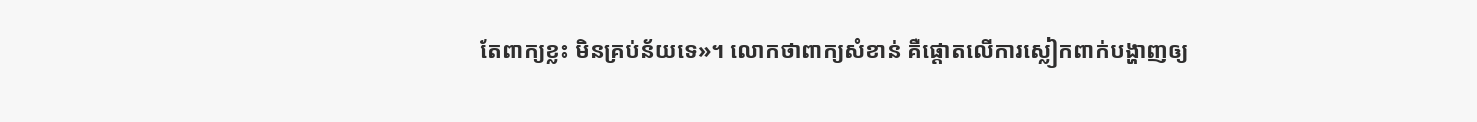តែពាក្យខ្លះ មិនគ្រប់ន័យទេ»។ លោកថាពាក្យសំខាន់ គឺផ្តោតលើការស្លៀកពាក់បង្ហាញឲ្យ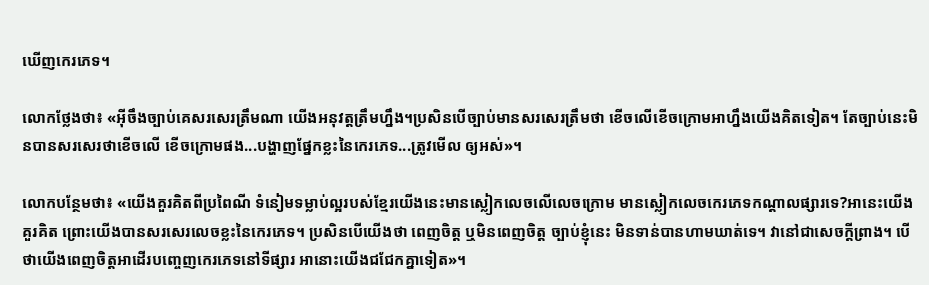ឃើញកេរភេទ។

លោកថ្លែងថា៖ «អ៊ីចឹងច្បាប់គេសរសេរត្រឹមណា យើងអនុវត្តត្រឹមហ្នឹង។ប្រសិនបើច្បាប់មានសរសេរត្រឹមថា ខើចលើខើចក្រោមអាហ្នឹងយើងគិតទៀត។ តែច្បាប់នេះមិនបានសរសេរថាខើចលើ ខើចក្រោមផង...បង្ហាញផ្នែកខ្លះនៃកេរភេទ...ត្រូវមើល ឲ្យអស់»។

លោកបន្ថែមថា៖ «យើងគួរគិតពីប្រពៃណី ទំនៀមទម្លាប់ល្អរបស់ខ្មែរយើងនេះមានស្លៀកលេចលើលេចក្រោម មានស្លៀកលេចកេរភេទកណ្តាលផ្សារទេ?អានេះយើងគួរគិត ព្រោះយើងបានសរសេរលេចខ្លះនៃកេរភេទ។ ប្រសិនបើយើងថា ពេញចិត្ត ឬមិនពេញចិត្ត ច្បាប់ខ្ញុំនេះ មិនទាន់បានហាមឃាត់ទេ។ វានៅជាសេចក្តីព្រាង។ បើថាយើងពេញចិត្តអាដើរបញ្ចេញកេរភេទនៅទីផ្សារ អានោះយើងជជែកគ្នាទៀត»។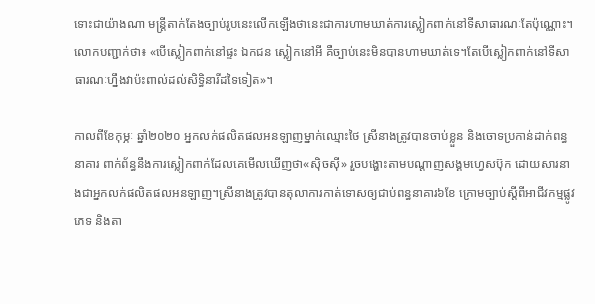ទោះជាយ៉ាងណា មន្រ្តីតាក់តែងច្បាប់រូបនេះលើកឡើងថានេះជាការហាមឃាត់ការស្លៀកពាក់នៅទីសាធារណៈតែប៉ុណ្ណោះ។ លោកបញ្ជាក់ថា៖ «បើស្លៀកពាក់នៅផ្ទះ ឯកជន ស្លៀកនៅអី គឺច្បាប់នេះមិនបានហាមឃាត់ទេ។តែបើស្លៀកពាក់នៅទីសាធារណៈហ្នឹងវាប៉ះពាល់ដល់សិទ្ធិនារីដទៃទៀត»។

កាលពីខែកុម្ភៈ ឆ្នាំ២០២០ អ្នកលក់ផលិតផលអនឡាញម្នាក់ឈ្មោះថៃ ស្រីនាងត្រូវបានចាប់ខ្លួន និងចោទប្រកាន់ដាក់ពន្ធនាគារ ពាក់ព័ន្ធនឹងការស្លៀកពាក់ដែលគេមើលឃើញថា«ស៊ិចស៊ី» រួចបង្ហោះតាមបណ្តាញសង្គមហ្វេសប៊ុក ដោយសារនាងជាអ្នកលក់ផលិតផលអនឡាញ។ស្រីនាងត្រូវបានតុលាការកាត់ទោសឲ្យជាប់ពន្ធនាគារ៦ខែ ក្រោមច្បាប់ស្តីពីអាជីវកម្មផ្លូវភេទ និងតា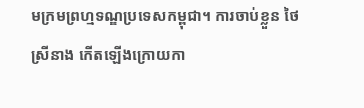មក្រមព្រហ្មទណ្ឌប្រទេសកម្ពុជា។ ការចាប់ខ្លួន ថៃ ស្រីនាង កើតឡើងក្រោយកា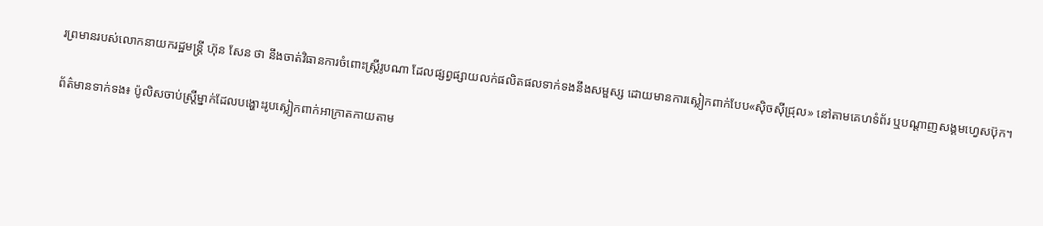រព្រមានរបស់លោកនាយករដ្ឋមន្ត្រី ហ៊ុន សែន ថា នឹងចាត់វិធានការចំពោះស្ត្រីរូបណា ដែលផ្សព្វផ្សាយលក់ផលិតផលទាក់ទងនឹងសម្ផស្ស ដោយមានការស្លៀកពាក់បែប«ស៊ិចស៊ីជ្រុល» នៅតាមគេហទំព័រ ឬបណ្តាញសង្គមហ្វេសប៊ុក។

ព័ត៌មានទាក់ទង៖ ប៉ូលិសចាប់ស្រ្តីម្នាក់ដែលបង្ហោះរូបស្លៀកពាក់អាក្រាតកាយតាម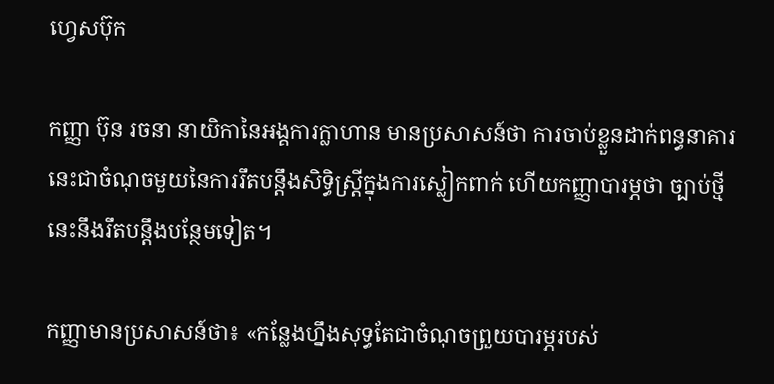ហ្វេសប៊ុក

កញ្ញា ប៊ុន រចនា នាយិកានៃអង្គការក្លាហាន មានប្រសាសន៍ថា ការចាប់ខ្លួនដាក់ពន្ធនាគារនេះជាចំណុចមួយនៃការរឹតបន្តឹងសិទ្ធិស្រ្តីក្នុងការស្លៀកពាក់ ហើយកញ្ញាបារម្ភថា ច្បាប់ថ្មីនេះនឹងរឹតបន្តឹងបន្ថែមទៀត។

កញ្ញាមានប្រសាសន៍ថា៖ «កន្លែងហ្នឹងសុទ្ធតែជាចំណុចព្រួយបារម្ភរបស់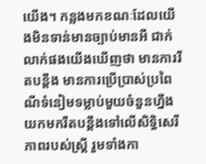យើង។ កន្លងមកខណៈដែលយើងមិនទាន់មានច្បាប់មានអី ជាក់លាក់ផងយើងឃើញថា មានការរឹតបន្តឹង មានការប្រើប្រាស់ប្រពៃណីទំនៀមទម្លាប់មួយចំនួនហ្នឹងយកមករឹតបន្តឹងទៅលើសិទ្ធិសេរីភាពរបស់ស្រ្តី រួមទាំងកា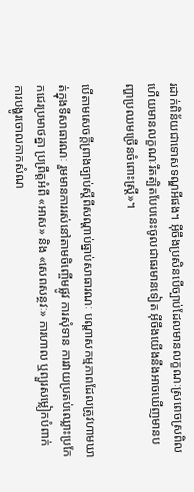រដាក់ពិន័យជាទោសទណ្ឌអីផង។ អ៊ីចឹងប្រសិនបើច្បាប់ដែលមានលក្ខណៈស្រពេចស្រពិល ហើយមានលក្ខណៈរឹតត្បិតបែបនេះចូលជាធរមានទៀត អ៊ីចឹងយើងនឹងអាចឃើញមានបញ្ហាប្រឈមច្រើនចំពោះស្រ្តី»។

បើតាមសេចក្តីព្រាងច្បាប់ស្តីពីសណ្តាប់ធ្នាប់សាធារណៈ បណ្ដាសកម្មភាពដែលត្រូវហាមឃាត់ក្នុងទីសាធារណៈ រួមមានការរស់នៅតាមចិញ្ចើមផ្លូវ ការសុំទាន ការវាយប្រតប់ឈ្លោះប្រកែកជេរប្រមាថគ្នា ប្រព្រឹត្តអំពី «អាស» និង «សេពសន្ថវៈ» ការហាល ឬព្យួរសម្លៀកបំពាក់ ការបង្ហូរចោលកាកសំណ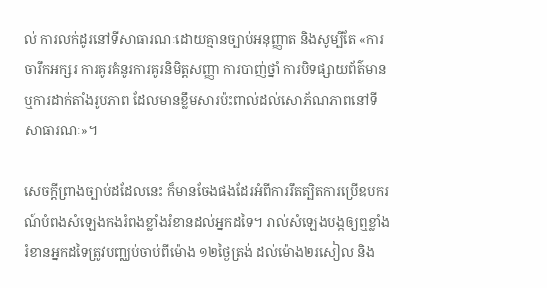ល់ ការលក់ដូរនៅទីសាធារណៈដោយគ្មានច្បាប់អនុញ្ញាត និងសូម្បីតែ «ការចារឹកអក្សរ ការគូរគំនូរការគូរនិមិត្តសញ្ញា ការបាញ់ថ្នាំ ការបិទផ្សាយព័ត៌មាន ឬការដាក់តាំងរូបភាព ដែលមានខ្លឹមសារប៉ះពាល់ដល់សោភ័ណភាពនៅទីសាធារណៈ»។

សេចក្ដីព្រាងច្បាប់ដដែលនេះ ក៏មានចែងផងដែរអំពីការរឹតត្បិតការប្រើឧបករណ៍បំពងសំឡេងកងរំពងខ្លាំងរំខានដល់អ្នកដទៃ។ រាល់សំឡេងបង្កឲ្យឮខ្លាំង រំខានអ្នកដទៃត្រូវបញ្ឈប់ចាប់ពីម៉ោង ១២ថ្ងៃត្រង់ ដល់ម៉ោង២រសៀល និង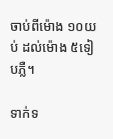ចាប់ពីម៉ោង ១០យប់ ដល់ម៉ោង ៥ទៀបភ្លឺ។

ទាក់ទ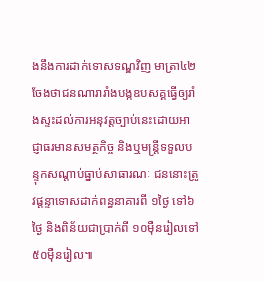ងនឹងការដាក់ទោសទណ្ឌវិញ មាត្រា៤២ចែងថាជនណារារាំងបង្កឧបសគ្គធ្វើឲ្យរាំងស្ទះដល់ការអនុវត្តច្បាប់នេះដោយអាជ្ញាធរមានសមត្ថកិច្ច និងឬមន្រ្តីទទួលបន្ទុកសណ្តាប់ធ្នាប់សាធារណៈ ជននោះត្រូវផ្តន្ទាទោសដាក់ពន្ធនាគារពី ១ថ្ងៃ ទៅ៦ថ្ងៃ និងពិន័យជាប្រាក់ពី ១០ម៉ឺនរៀលទៅ ៥០ម៉ឺនរៀល៕